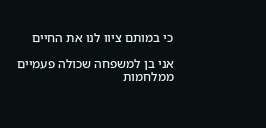כי במותם ציוו לנו את החיים

אני בן למשפחה שכולה פעמיים ממלחמות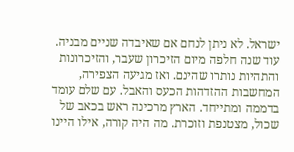ישראל. לא ניתן לנחם אם שאיבדה שניים מבניה. עוד שנה חלפה מיום הזיכרון שעבר, והזיכרונות והתהיות נותרו שהינם. ואז מגיעה הצפירה, המחשבות ההזדהות הכעס והאבל. עם שלם עומד בדממה ומתייחד. הארץ מרכינה ראש בכאב של שכול, מצטנפת וזוכרת. מה היה קורה, אילו היינו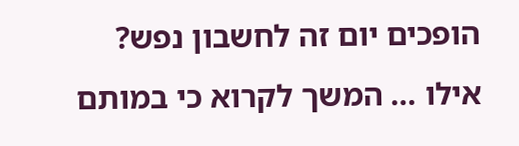הופכים יום זה לחשבון נפש? אילו … המשך לקרוא כי במותם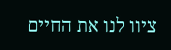ציוו לנו את החיים